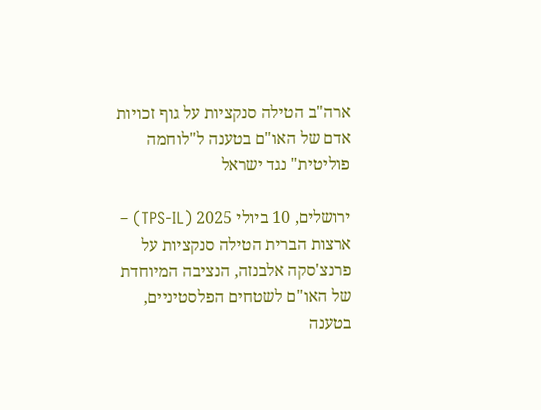ארה"ב הטילה סנקציות על גוף זכויות אדם של האו"ם בטענה ל"לוחמה פוליטית" נגד ישראל

ירושלים, 10 ביולי 2025 (TPS-IL) – ארצות הברית הטילה סנקציות על פרנצ'סקה אלבנזה, הנציבה המיוחדת של האו"ם לשטחים הפלסטיניים, בטענה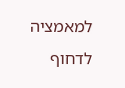למאמציה לדחוף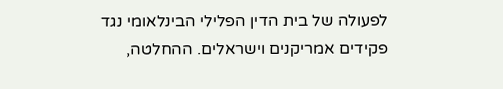לפעולה של בית הדין הפלילי הבינלאומי נגד פקידים אמריקנים וישראלים. ההחלטה,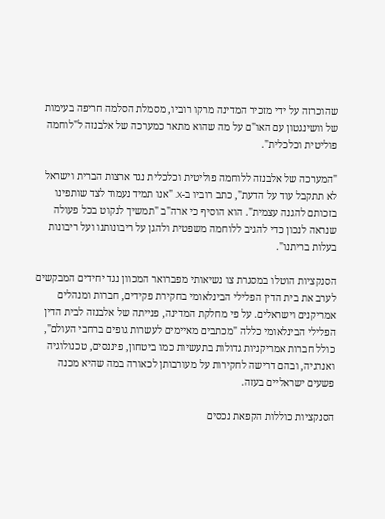שהוכרזה על ידי מזכיר המדינה מרקו רוביו, מסמלת הסלמה חריפה בעימות של וושינגטון עם האו"ם על מה שהוא מתאר כמערכה של אלבנזה ל"לוחמה פוליטית וכלכלית".

"המערכה של אלבנזה ללוחמה פוליטית וכלכלית נגד ארצות הברית וישראל לא תתקבל עוד על הדעת", כתב רוביו ב-X. "אנו תמיד נעמוד לצד שותפינו בזכותם להגנה עצמית". הוא הוסיף כי ארה"ב "תמשיך לנקוט בכל פעולה שנראה לנכון כדי להגיב ללוחמה משפטית ולהגן על ריבונותנו ועל ריבונות בעלות בריתנו".

הסנקציות הוטלו במסגרת צו נשיאותי מפברואר המכוון נגד יחידים המבקשים לערב את בית הדין הפלילי הבינלאומי בחקירת פקידים, חברות ומנהלים אמריקנים וישראלים. על פי מחלקת המדינה, פנייתה של אלבנזה לבית הדין הפלילי הבינלאומי כללה "מכתבים מאיימים לעשרות גופים ברחבי העולם", כולל חברות אמריקניות גדולות בתעשיות כמו ביטחון, פיננסים, טכנולוגיה ואנרגיה, ובהם דרישה לחקירות על מעורבותן לכאורה במה שהיא מכנה פשעים ישראליים בעזה.

הסנקציות כוללות הקפאת נכסים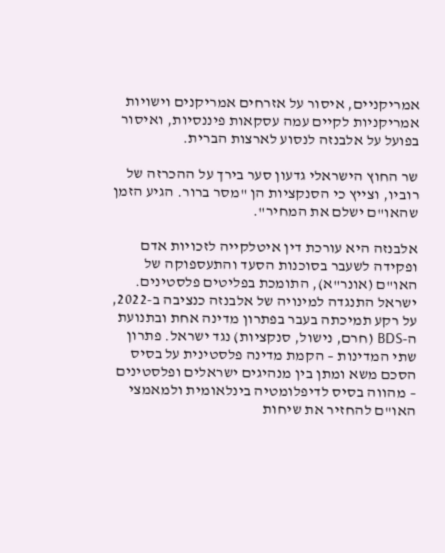אמריקניים, איסור על אזרחים אמריקנים וישויות אמריקניות לקיים עמה עסקאות פיננסיות, ואיסור בפועל על אלבנזה לנסוע לארצות הברית.

שר החוץ הישראלי גדעון סער בירך על ההכרזה של רוביו, וצייץ כי הסנקציות הן "מסר ברור. הגיע הזמן שהאו"ם ישלם את המחיר".

אלבנזה היא עורכת דין איטלקייה לזכויות אדם ופקידה לשעבר בסוכנות הסעד והתעספוקה של האו"ם (אונר"א), התומכת בפליטים פלסטינים. ישראל התנגדה למינויה של אלבנזה כנציבה ב-2022, על רקע תמיכתה בעבר בפתרון מדינה אחת ובתנועת ה-BDS (חרם, נישול, סנקציות) נגד ישראל. פתרון שתי המדינות – הקמת מדינה פלסטינית על בסיס הסכם משא ומתן בין מנהיגים ישראלים ופלסטינים – מהווה בסיס לדיפלומטיה בינלאומית ולמאמצי האו"ם להחזיר את שיחות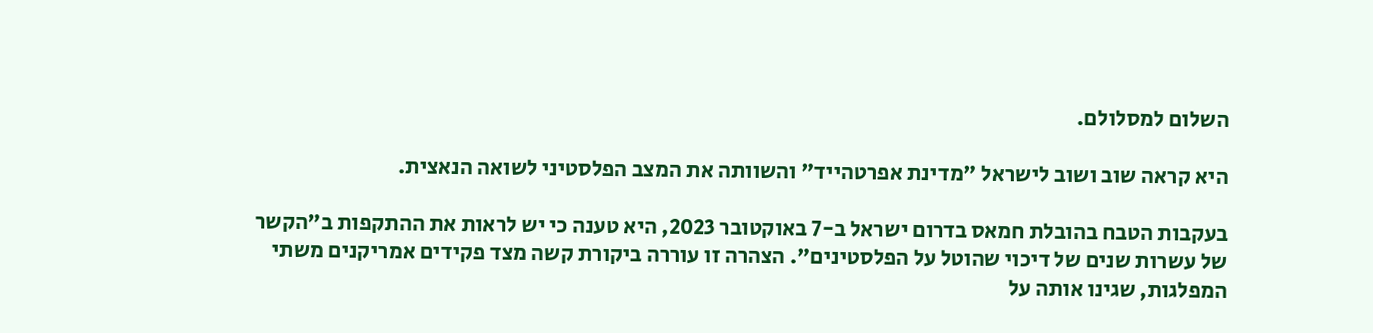השלום למסלולם.

היא קראה שוב ושוב לישראל "מדינת אפרטהייד" והשוותה את המצב הפלסטיני לשואה הנאצית.

בעקבות הטבח בהובלת חמאס בדרום ישראל ב-7 באוקטובר 2023, היא טענה כי יש לראות את ההתקפות ב"הקשר של עשרות שנים של דיכוי שהוטל על הפלסטינים". הצהרה זו עוררה ביקורת קשה מצד פקידים אמריקנים משתי המפלגות, שגינו אותה על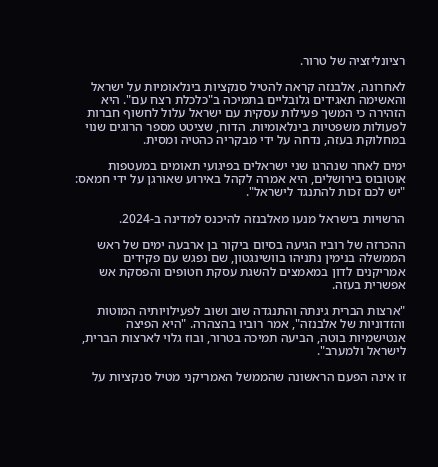רציונליזציה של טרור.

לאחרונה, אלבנזה קראה להטיל סנקציות בינלאומיות על ישראל והאשימה תאגידים גלובליים בתמיכה ב"כלכלת רצח עם". היא הזהירה כי המשך פעילות עסקית עם ישראל עלול לחשוף חברות לפעולות משפטיות בינלאומיות. הדוח, שציטט מספר הרוגים שנוי במחלוקת בעזה, נדחה על ידי מבקריה כהטיה ומסית.

ימים לאחר שנהרגו שני ישראלים בפיגועי תאומים במעטפות אוטובוס בירושלים, היא אמרה לקהל באירוע שאורגן על ידי חמאס: "יש לכם זכות להתנגד לישראל".

הרשויות בישראל מנעו מאלבנזה להיכנס למדינה ב-2024.

ההכרזה של רוביו הגיעה בסיום ביקור בן ארבעה ימים של ראש הממשלה בנימין נתניהו בוושינגטון, שם נפגש עם פקידים אמריקנים לדון במאמצים להשגת עסקת חטופים והפסקת אש אפשרית בעזה.

"ארצות הברית גינתה והתנגדה שוב ושוב לפעילויותיה המוטות והזדוניות של אלבנזה", אמר רוביו בהצהרה. "היא הפיצה אנטישמיות בוטה, הביעה תמיכה בטרור, ובוז גלוי לארצות הברית, לישראל ולמערב".

זו אינה הפעם הראשונה שהממשל האמריקני מטיל סנקציות על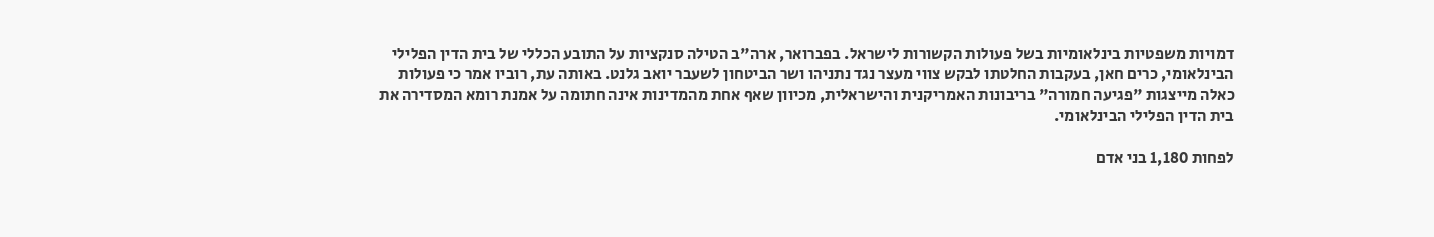דמויות משפטיות בינלאומיות בשל פעולות הקשורות לישראל. בפברואר, ארה"ב הטילה סנקציות על התובע הכללי של בית הדין הפלילי הבינלאומי, כרים חאן, בעקבות החלטתו לבקש צווי מעצר נגד נתניהו ושר הביטחון לשעבר יואב גלנט. באותה עת, רוביו אמר כי פעולות כאלה מייצגות "פגיעה חמורה" בריבונות האמריקנית והישראלית, מכיוון שאף אחת מהמדינות אינה חתומה על אמנת רומא המסדירה את בית הדין הפלילי הבינלאומי.

לפחות 1,180 בני אדם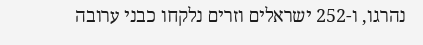נהרגו, ו-252 ישראלים וזרים נלקחו כבני ערובה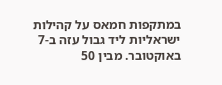במתקפות חמאס על קהילות ישראליות ליד גבול עזה ב-7 באוקטובר. מבין 50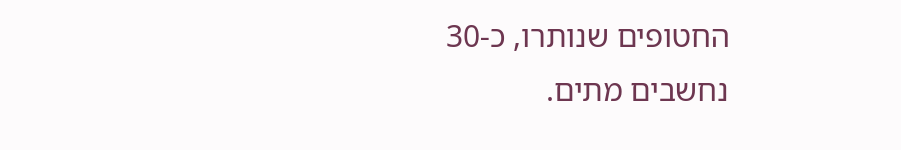החטופים שנותרו, כ-30 נחשבים מתים.